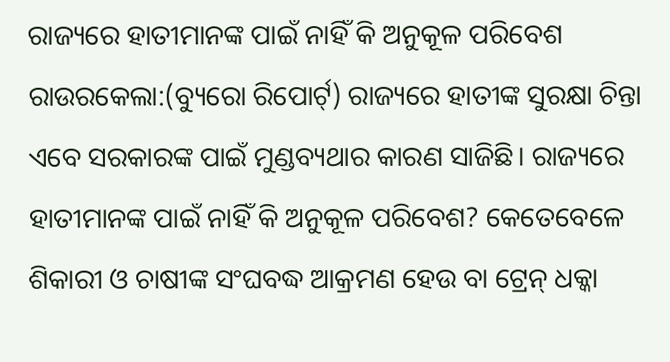ରାଜ୍ୟରେ ହାତୀମାନଙ୍କ ପାଇଁ ନାହିଁ କି ଅନୁକୂଳ ପରିବେଶ
ରାଉରକେଲା:(ବ୍ୟୁରୋ ରିପୋର୍ଟ୍) ରାଜ୍ୟରେ ହାତୀଙ୍କ ସୁରକ୍ଷା ଚିନ୍ତା ଏବେ ସରକାରଙ୍କ ପାଇଁ ମୁଣ୍ଡବ୍ୟଥାର କାରଣ ସାଜିଛି। ରାଜ୍ୟରେ ହାତୀମାନଙ୍କ ପାଇଁ ନାହିଁ କି ଅନୁକୂଳ ପରିବେଶ? କେତେବେଳେ ଶିକାରୀ ଓ ଚାଷୀଙ୍କ ସଂଘବଦ୍ଧ ଆକ୍ରମଣ ହେଉ ବା ଟ୍ରେନ୍ ଧକ୍କା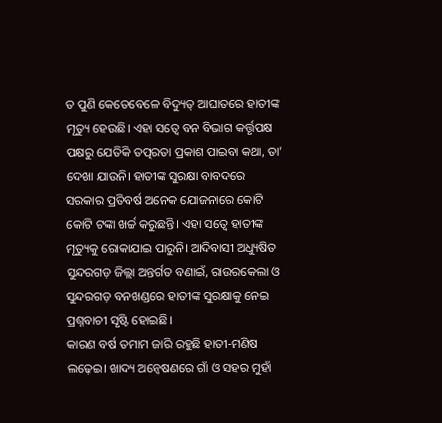ତ ପୁଣି କେତେବେଳେ ବିଦ୍ୟୁତ୍ ଆଘାତରେ ହାତୀଙ୍କ ମୃତ୍ୟୁ ହେଉଛି। ଏହା ସତ୍ବେ ବନ ବିଭାଗ କର୍ତ୍ତୃପକ୍ଷ ପକ୍ଷରୁ ଯେତିକି ତତ୍ପରତା ପ୍ରକାଶ ପାଇବା କଥା, ତା’ ଦେଖା ଯାଉନି। ହାତୀଙ୍କ ସୁରକ୍ଷା ବାବଦରେ ସରକାର ପ୍ରତିବର୍ଷ ଅନେକ ଯୋଜନାରେ କୋଟି କୋଟି ଟଙ୍କା ଖର୍ଚ୍ଚ କରୁଛନ୍ତି। ଏହା ସତ୍ବେ ହାତୀଙ୍କ ମୃତ୍ୟୁକୁ ରୋକାଯାଇ ପାରୁନି। ଆଦିବାସୀ ଅଧ୍ୟୁଷିତ ସୁନ୍ଦରଗଡ଼ ଜିଲ୍ଲା ଅନ୍ତର୍ଗତ ବଣାଇଁ, ରାଉରକେଲା ଓ ସୁନ୍ଦରଗଡ଼ ବନଖଣ୍ଡରେ ହାତୀଙ୍କ ସୁରକ୍ଷାକୁ ନେଇ ପ୍ରଶ୍ନବାଚୀ ସୃଷ୍ଟି ହୋଇଛି।
କାରଣ ବର୍ଷ ତମାମ ଜାରି ରହୁଛି ହାତୀ-ମଣିଷ ଲଢ଼େଇ। ଖାଦ୍ୟ ଅନ୍ବେଷଣରେ ଗାଁ ଓ ସହର ମୁହାଁ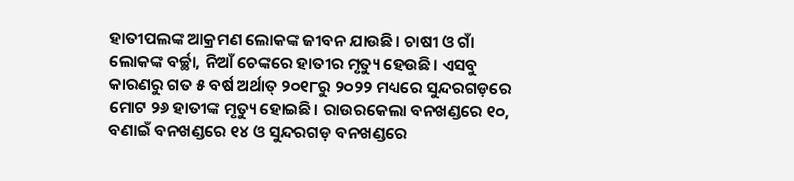ହାତୀପଲଙ୍କ ଆକ୍ରମଣ ଲୋକଙ୍କ ଜୀବନ ଯାଉଛି। ଚାଷୀ ଓ ଗାଁ ଲୋକଙ୍କ ବର୍ଚ୍ଛା, ନିଆଁ ଚେଙ୍କରେ ହାତୀର ମୃତ୍ୟୁ ହେଉଛି। ଏସବୁ କାରଣରୁ ଗତ ୫ ବର୍ଷ ଅର୍ଥାତ୍ ୨୦୧୮ରୁ ୨୦୨୨ ମଧ୍ୟରେ ସୁନ୍ଦରଗଡ଼ରେ ମୋଟ ୨୬ ହାତୀଙ୍କ ମୃତ୍ୟୁ ହୋଇଛି। ରାଉରକେଲା ବନଖଣ୍ଡରେ ୧୦, ବଣାଇଁ ବନଖଣ୍ଡରେ ୧୪ ଓ ସୁନ୍ଦରଗଡ଼ ବନଖଣ୍ଡରେ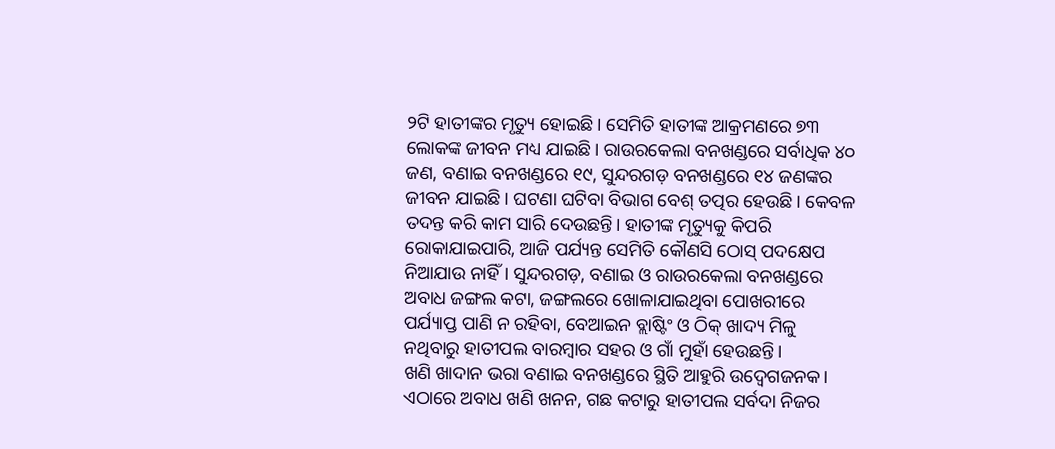୨ଟି ହାତୀଙ୍କର ମୃତ୍ୟୁ ହୋଇଛି। ସେମିତି ହାତୀଙ୍କ ଆକ୍ରମଣରେ ୭୩ ଲୋକଙ୍କ ଜୀବନ ମଧ୍ୟ ଯାଇଛି। ରାଉରକେଲା ବନଖଣ୍ଡରେ ସର୍ବାଧିକ ୪୦ ଜଣ, ବଣାଇ ବନଖଣ୍ଡରେ ୧୯, ସୁନ୍ଦରଗଡ଼ ବନଖଣ୍ଡରେ ୧୪ ଜଣଙ୍କର ଜୀବନ ଯାଇଛି। ଘଟଣା ଘଟିବା ବିଭାଗ ବେଶ୍ ତତ୍ପର ହେଉଛି। କେବଳ ତଦନ୍ତ କରି କାମ ସାରି ଦେଉଛନ୍ତି। ହାତୀଙ୍କ ମୃତ୍ୟୁକୁ କିପରି ରୋକାଯାଇପାରି, ଆଜି ପର୍ଯ୍ୟନ୍ତ ସେମିତି କୌଣସି ଠୋସ୍ ପଦକ୍ଷେପ ନିଆଯାଉ ନାହିଁ। ସୁନ୍ଦରଗଡ଼, ବଣାଇ ଓ ରାଉରକେଲା ବନଖଣ୍ଡରେ ଅବାଧ ଜଙ୍ଗଲ କଟା, ଜଙ୍ଗଲରେ ଖୋଳାଯାଇଥିବା ପୋଖରୀରେ ପର୍ଯ୍ୟାପ୍ତ ପାଣି ନ ରହିବା, ବେଆଇନ ବ୍ଲାଷ୍ଟିଂ ଓ ଠିକ୍ ଖାଦ୍ୟ ମିଳୁ ନଥିବାରୁ ହାତୀପଲ ବାରମ୍ବାର ସହର ଓ ଗାଁ ମୁହାଁ ହେଉଛନ୍ତି।
ଖଣି ଖାଦାନ ଭରା ବଣାଇ ବନଖଣ୍ଡରେ ସ୍ଥିତି ଆହୁରି ଉଦ୍ବେଗଜନକ। ଏଠାରେ ଅବାଧ ଖଣି ଖନନ, ଗଛ କଟାରୁ ହାତୀପଲ ସର୍ବଦା ନିଜର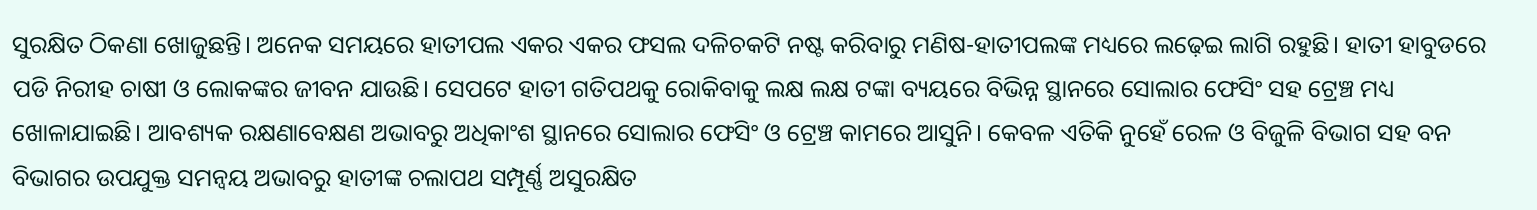ସୁରକ୍ଷିତ ଠିକଣା ଖୋଜୁଛନ୍ତି। ଅନେକ ସମୟରେ ହାତୀପଲ ଏକର ଏକର ଫସଲ ଦଳିଚକଟି ନଷ୍ଟ କରିବାରୁ ମଣିଷ-ହାତୀପଲଙ୍କ ମଧ୍ୟରେ ଲଢ଼େଇ ଲାଗି ରହୁଛି। ହାତୀ ହାବୁଡରେ ପଡି ନିରୀହ ଚାଷୀ ଓ ଲୋକଙ୍କର ଜୀବନ ଯାଉଛି। ସେପଟେ ହାତୀ ଗତିପଥକୁ ରୋକିବାକୁ ଲକ୍ଷ ଲକ୍ଷ ଟଙ୍କା ବ୍ୟୟରେ ବିଭିନ୍ନ ସ୍ଥାନରେ ସୋଲାର ଫେସିଂ ସହ ଟ୍ରେଞ୍ଚ ମଧ୍ୟ ଖୋଳାଯାଇଛି। ଆବଶ୍ୟକ ରକ୍ଷଣାବେକ୍ଷଣ ଅଭାବରୁ ଅଧିକାଂଶ ସ୍ଥାନରେ ସୋଲାର ଫେସିଂ ଓ ଟ୍ରେଞ୍ଚ କାମରେ ଆସୁନି। କେବଳ ଏତିକି ନୁହେଁ ରେଳ ଓ ବିଜୁଳି ବିଭାଗ ସହ ବନ ବିଭାଗର ଉପଯୁକ୍ତ ସମନ୍ବୟ ଅଭାବରୁ ହାତୀଙ୍କ ଚଲାପଥ ସମ୍ପୂର୍ଣ୍ଣ ଅସୁରକ୍ଷିତ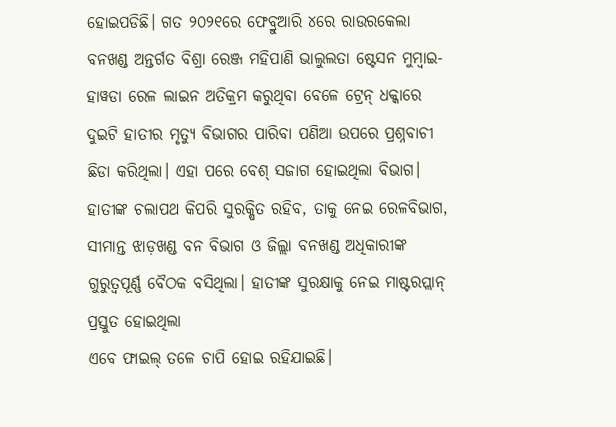ହୋଇପଡିଛି। ଗତ ୨୦୨୧ରେ ଫେବ୍ରୁଆରି ୪ରେ ରାଉରକେଲା ବନଖଣ୍ଡ ଅନ୍ତର୍ଗତ ବିଶ୍ରା ରେଞ୍ଜ ମହିପାଣି ଭାଲୁଲତା ଷ୍ଟେସନ ମୁମ୍ବାଇ-ହାୱଡା ରେଳ ଲାଇନ ଅତିକ୍ରମ କରୁଥିବା ବେଳେ ଟ୍ରେନ୍ ଧକ୍କାରେ ଦୁଇଟି ହାତୀର ମୃତ୍ୟୁ ବିଭାଗର ପାରିବା ପଣିଆ ଉପରେ ପ୍ରଶ୍ନବାଚୀ ଛିଡା କରିଥିଲା। ଏହା ପରେ ବେଶ୍ ସଜାଗ ହୋଇଥିଲା ବିଭାଗ। ହାତୀଙ୍କ ଚଲାପଥ କିପରି ସୁରକ୍ଷିତ ରହିବ, ତାକୁ ନେଇ ରେଳବିଭାଗ, ସୀମାନ୍ତ ଝାଡ଼ଖଣ୍ଡ ବନ ବିଭାଗ ଓ ଜିଲ୍ଲା ବନଖଣ୍ଡ ଅଧିକାରୀଙ୍କ ଗୁରୁତ୍ବପୂର୍ଣ୍ଣ ବୈଠକ ବସିଥିଲା। ହାତୀଙ୍କ ସୁରକ୍ଷାକୁ ନେଇ ମାଷ୍ଟରପ୍ଲାନ୍ ପ୍ରସ୍ତୁତ ହୋଇଥିଲା
ଏବେ ଫାଇଲ୍ ତଳେ ଚାପି ହୋଇ ରହିଯାଇଛି।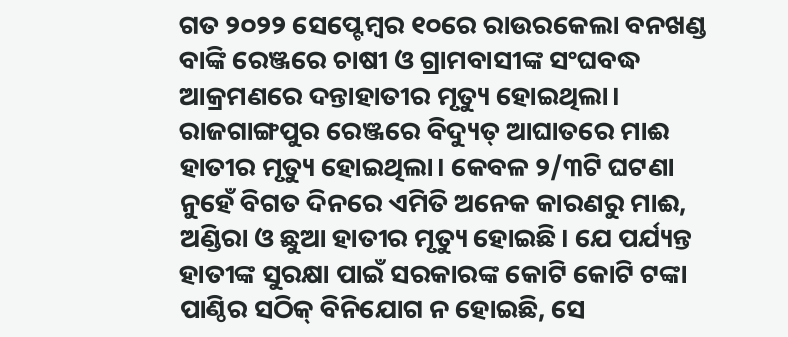ଗତ ୨୦୨୨ ସେପ୍ଟେମ୍ବର ୧୦ରେ ରାଉରକେଲା ବନଖଣ୍ଡ ବାଙ୍କି ରେଞ୍ଜରେ ଚାଷୀ ଓ ଗ୍ରାମବାସୀଙ୍କ ସଂଘବଦ୍ଧ ଆକ୍ରମଣରେ ଦନ୍ତାହାତୀର ମୃତ୍ୟୁ ହୋଇଥିଲା। ରାଜଗାଙ୍ଗପୁର ରେଞ୍ଜରେ ବିଦ୍ୟୁତ୍ ଆଘାତରେ ମାଈ ହାତୀର ମୃତ୍ୟୁ ହୋଇଥିଲା। କେବଳ ୨/୩ଟି ଘଟଣା ନୁହେଁ ବିଗତ ଦିନରେ ଏମିତି ଅନେକ କାରଣରୁ ମାଈ, ଅଣ୍ଡିରା ଓ ଛୁଆ ହାତୀର ମୃତ୍ୟୁ ହୋଇଛି। ଯେ ପର୍ଯ୍ୟନ୍ତ ହାତୀଙ୍କ ସୁରକ୍ଷା ପାଇଁ ସରକାରଙ୍କ କୋଟି କୋଟି ଟଙ୍କା ପାଣ୍ଠିର ସଠିକ୍ ବିନିଯୋଗ ନ ହୋଇଛି, ସେ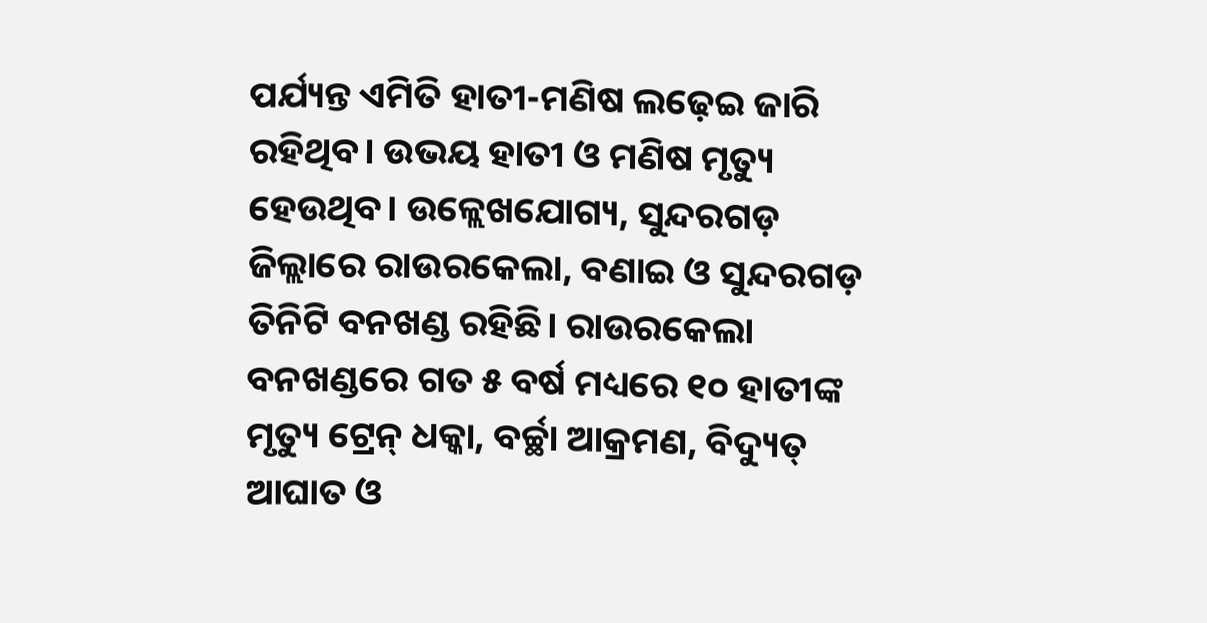ପର୍ଯ୍ୟନ୍ତ ଏମିତି ହାତୀ-ମଣିଷ ଲଢ଼େଇ ଜାରି ରହିଥିବ। ଉଭୟ ହାତୀ ଓ ମଣିଷ ମୃତ୍ୟୁ ହେଉଥିବ। ଉଳ୍ଲେଖଯୋଗ୍ୟ, ସୁନ୍ଦରଗଡ଼ ଜିଲ୍ଲାରେ ରାଉରକେଲା, ବଣାଇ ଓ ସୁନ୍ଦରଗଡ଼ ତିନିଟି ବନଖଣ୍ଡ ରହିଛି। ରାଉରକେଲା ବନଖଣ୍ଡରେ ଗତ ୫ ବର୍ଷ ମଧ୍ୟରେ ୧୦ ହାତୀଙ୍କ ମୃତ୍ୟୁ ଟ୍ରେନ୍ ଧକ୍କା, ବର୍ଚ୍ଛା ଆକ୍ରମଣ, ବିଦ୍ୟୁତ୍ ଆଘାତ ଓ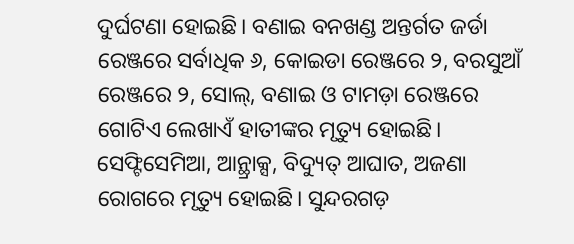ଦୁର୍ଘଟଣା ହୋଇଛି। ବଣାଇ ବନଖଣ୍ଡ ଅନ୍ତର୍ଗତ ଜର୍ଡା ରେଞ୍ଜରେ ସର୍ବାଧିକ ୬, କୋଇଡା ରେଞ୍ଜରେ ୨, ବରସୁଆଁ ରେଞ୍ଜରେ ୨, ସୋଲ୍, ବଣାଇ ଓ ଟାମଡ଼ା ରେଞ୍ଜରେ ଗୋଟିଏ ଲେଖାଏଁ ହାତୀଙ୍କର ମୃତ୍ୟୁ ହୋଇଛି। ସେଫ୍ଟିସେମିଆ, ଆନ୍ଥ୍ରାକ୍ସ, ବିଦ୍ୟୁତ୍ ଆଘାତ, ଅଜଣା ରୋଗରେ ମୃତ୍ୟୁ ହୋଇଛି। ସୁନ୍ଦରଗଡ଼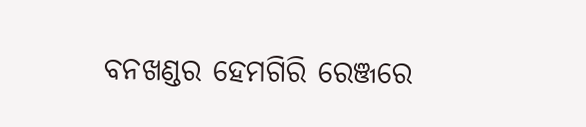ବନଖଣ୍ଡର ହେମଗିରି ରେଞ୍ଜରେ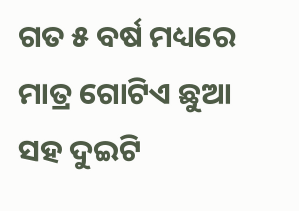ଗତ ୫ ବର୍ଷ ମଧ୍ୟରେ ମାତ୍ର ଗୋଟିଏ ଛୁଆ ସହ ଦୁଇଟି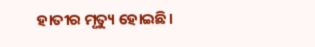ହାତୀର ମୃତ୍ୟୁ ହୋଇଛି।